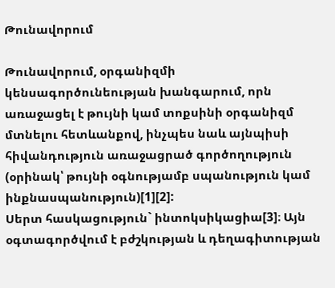Թունավորում

Թունավորում, օրգանիզմի կենսագործունեության խանգարում, որն առաջացել է թույնի կամ տոքսինի օրգանիզմ մտնելու հետևանքով, ինչպես նաև այնպիսի հիվանդություն առաջացրած գործողություն (օրինակ՝ թույնի օգնությամբ սպանություն կամ ինքնասպանություն)[1][2]:
Սերտ հասկացություն` ինտոկսիկացիա[3]։ Այն օգտագործվում է բժշկության և դեղագիտության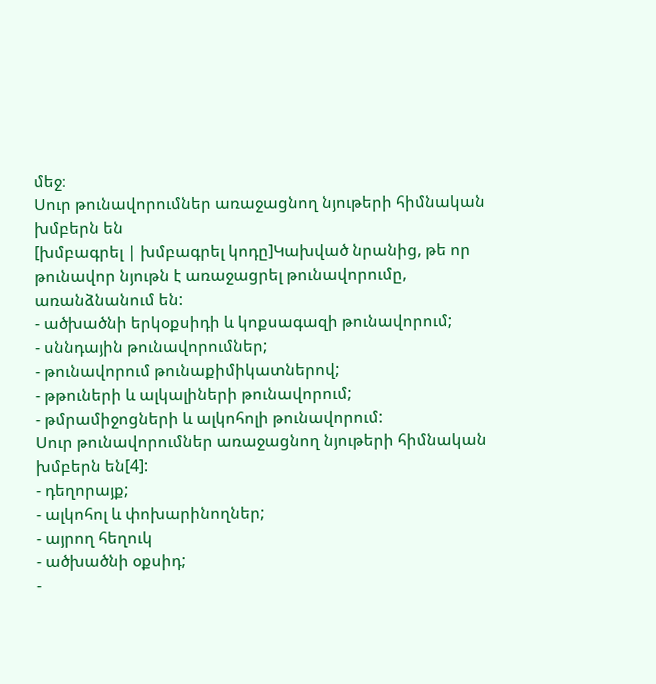մեջ։
Սուր թունավորումներ առաջացնող նյութերի հիմնական խմբերն են
[խմբագրել | խմբագրել կոդը]Կախված նրանից, թե որ թունավոր նյութն է առաջացրել թունավորումը, առանձնանում են:
- ածխածնի երկօքսիդի և կոքսագազի թունավորում;
- սննդային թունավորումներ;
- թունավորում թունաքիմիկատներով;
- թթուների և ալկալիների թունավորում;
- թմրամիջոցների և ալկոհոլի թունավորում:
Սուր թունավորումներ առաջացնող նյութերի հիմնական խմբերն են[4]:
- դեղորայք;
- ալկոհոլ և փոխարինողներ;
- այրող հեղուկ
- ածխածնի օքսիդ;
-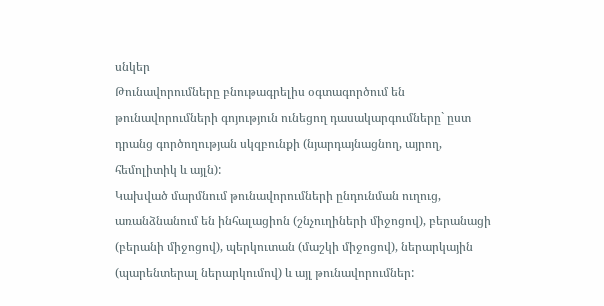սնկեր
Թունավորումները բնութագրելիս օգտագործում են թունավորումների գոյություն ունեցող դասակարգումները` ըստ դրանց գործողության սկզբունքի (նյարդայնացնող, այրող, հեմոլիտիկ և այլն):
Կախված մարմնում թունավորումների ընդունման ուղուց, առանձնանում են ինհալացիոն (շնչուղիների միջոցով), բերանացի (բերանի միջոցով), պերկուտան (մաշկի միջոցով), ներարկային (պարենտերալ ներարկումով) և այլ թունավորումներ: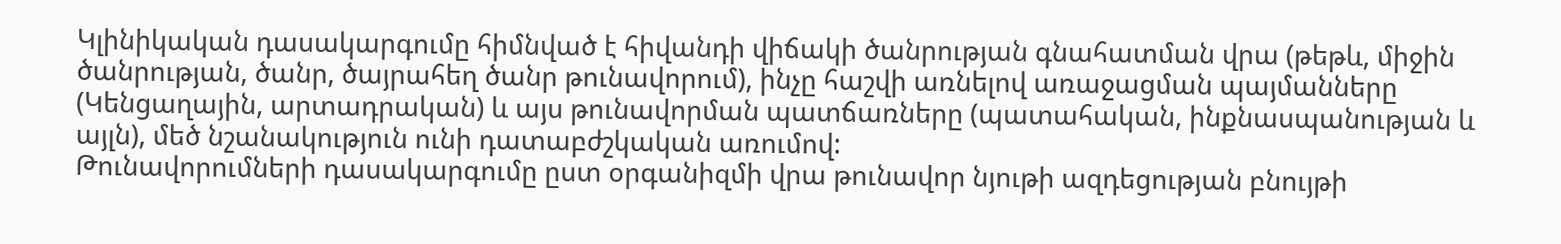Կլինիկական դասակարգումը հիմնված է հիվանդի վիճակի ծանրության գնահատման վրա (թեթև, միջին ծանրության, ծանր, ծայրահեղ ծանր թունավորում), ինչը հաշվի առնելով առաջացման պայմանները (Կենցաղային, արտադրական) և այս թունավորման պատճառները (պատահական, ինքնասպանության և այլն), մեծ նշանակություն ունի դատաբժշկական առումով:
Թունավորումների դասակարգումը ըստ օրգանիզմի վրա թունավոր նյութի ազդեցության բնույթի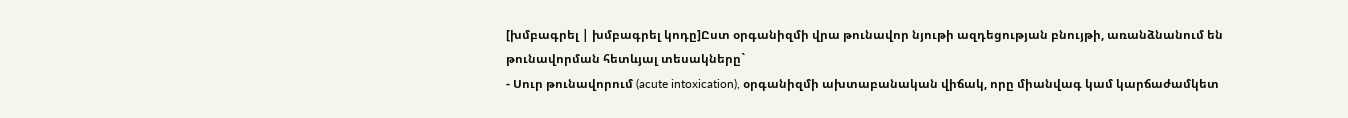[խմբագրել | խմբագրել կոդը]Ըստ օրգանիզմի վրա թունավոր նյութի ազդեցության բնույթի, առանձնանում են թունավորման հետևյալ տեսակները`
- Սուր թունավորում (acute intoxication), օրգանիզմի ախտաբանական վիճակ, որը միանվագ կամ կարճաժամկետ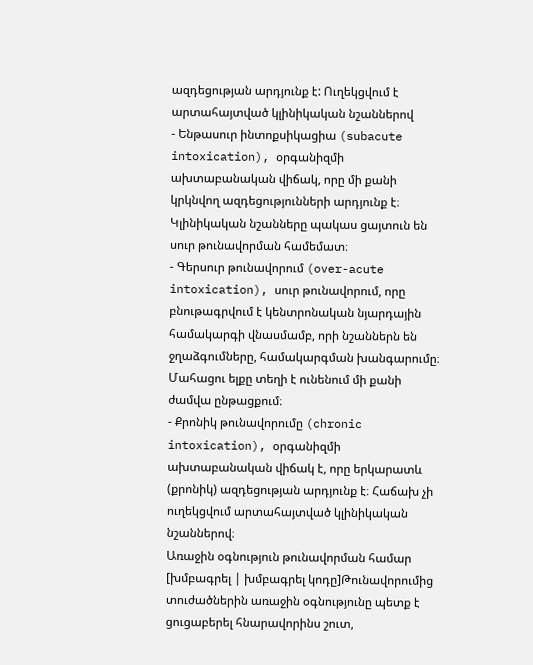ազդեցության արդյունք է: Ուղեկցվում է արտահայտված կլինիկական նշաններով
- Ենթասուր ինտոքսիկացիա (subacute intoxication), օրգանիզմի ախտաբանական վիճակ, որը մի քանի կրկնվող ազդեցությունների արդյունք է։ Կլինիկական նշանները պակաս ցայտուն են սուր թունավորման համեմատ։
- Գերսուր թունավորում (over-acute intoxication), սուր թունավորում, որը բնութագրվում է կենտրոնական նյարդային համակարգի վնասմամբ, որի նշաններն են ջղաձգումները, համակարգման խանգարումը։ Մահացու ելքը տեղի է ունենում մի քանի ժամվա ընթացքում։
- Քրոնիկ թունավորումը (chronic intoxication), օրգանիզմի ախտաբանական վիճակ է, որը երկարատև (քրոնիկ) ազդեցության արդյունք է։ Հաճախ չի ուղեկցվում արտահայտված կլինիկական նշաններով։
Առաջին օգնություն թունավորման համար
[խմբագրել | խմբագրել կոդը]Թունավորումից տուժածներին առաջին օգնությունը պետք է ցուցաբերել հնարավորինս շուտ,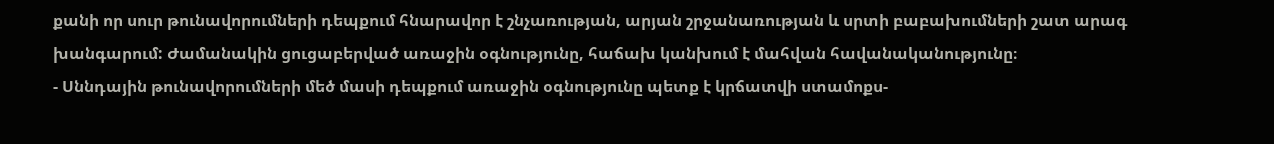քանի որ սուր թունավորումների դեպքում հնարավոր է շնչառության, արյան շրջանառության և սրտի բաբախումների շատ արագ խանգարում: Ժամանակին ցուցաբերված առաջին օգնությունը, հաճախ կանխում է մահվան հավանականությունը։
- Սննդային թունավորումների մեծ մասի դեպքում առաջին օգնությունը պետք է կրճատվի ստամոքս-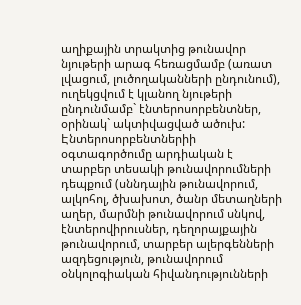աղիքային տրակտից թունավոր նյութերի արագ հեռացմամբ (առատ լվացում, լուծողականների ընդունում), ուղեկցվում է կլանող նյութերի ընդունմամբ` էնտերոսորբենտներ, օրինակ` ակտիվացված ածուխ: Էնտերոսորբենտներիի օգտագործումը արդիական է տարբեր տեսակի թունավորումների դեպքում (սննդային թունավորում, ալկոհոլ, ծխախոտ, ծանր մետաղների աղեր, մարմնի թունավորում սնկով, էնտերովիրուսներ, դեղորայքային թունավորում, տարբեր ալերգենների ազդեցություն, թունավորում օնկոլոգիական հիվանդությունների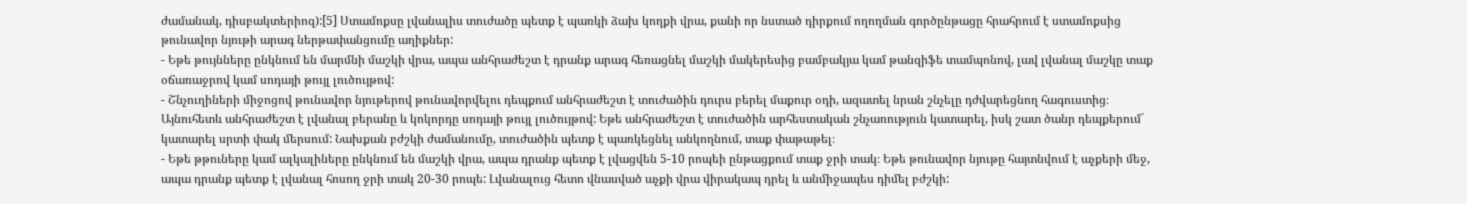ժամանակ, դիսբակտերիոզ):[5] Ստամոքսը լվանալիս տուժածը պետք է պառկի ձախ կողքի վրա, քանի որ նստած դիրքում ողողման գործընթացը հրահրում է ստամոքսից թունավոր նյութի արագ ներթափանցումը աղիքներ:
- Եթե թույնները ընկնում են մարմնի մաշկի վրա, ապա անհրաժեշտ է դրանք արագ հեռացնել մաշկի մակերեսից բամբակյա կամ թանզիֆե տամպոնով, լավ լվանալ մաշկը տաք օճառաջրով կամ սոդայի թույլ լուծույթով:
- Շնչուղիների միջոցով թունավոր նյութերով թունավորվելու դեպքում անհրաժեշտ է տուժածին դուրս բերել մաքուր օդի, ազատել նրան շնչելը դժվարեցնող հագուստից։ Այնուհետև անհրաժեշտ է լվանալ բերանը և կոկորդը սոդայի թույլ լուծույթով: Եթե անհրաժեշտ է տուժածին արհեստական շնչառություն կատարել, իսկ շատ ծանր դեպքերում` կատարել սրտի փակ մերսում: Նախքան բժշկի ժամանումը, տուժածին պետք է պառկեցնել անկողնում, տաք փաթաթել։
- Եթե թթուները կամ ալկալիները ընկնում են մաշկի վրա, ապա դրանք պետք է լվացվեն 5-10 րոպեի ընթացքում տաք ջրի տակ։ Եթե թունավոր նյութը հայտնվում է աչքերի մեջ, ապա դրանք պետք է լվանալ հոսող ջրի տակ 20-30 րոպե: Լվանալուց հետո վնասված աչքի վրա վիրակապ դրել և անմիջապես դիմել բժշկի: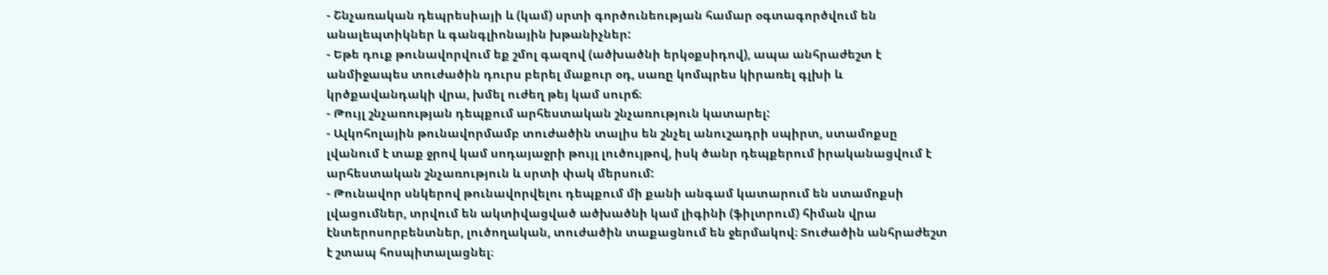- Շնչառական դեպրեսիայի և (կամ) սրտի գործունեության համար օգտագործվում են անալեպտիկներ և գանգլիոնային խթանիչներ:
- Եթե դուք թունավորվում եք շմոլ գազով (ածխածնի երկօքսիդով), ապա անհրաժեշտ է անմիջապես տուժածին դուրս բերել մաքուր օդ, սառը կոմպրես կիրառել գլխի և կրծքավանդակի վրա, խմել ուժեղ թեյ կամ սուրճ։
- Թույլ շնչառության դեպքում արհեստական շնչառություն կատարել:
- Ալկոհոլային թունավորմամբ տուժածին տալիս են շնչել անուշադրի սպիրտ, ստամոքսը լվանում է տաք ջրով կամ սոդայաջրի թույլ լուծույթով, իսկ ծանր դեպքերում իրականացվում է արհեստական շնչառություն և սրտի փակ մերսում:
- Թունավոր սնկերով թունավորվելու դեպքում մի քանի անգամ կատարում են ստամոքսի լվացումներ, տրվում են ակտիվացված ածխածնի կամ լիգինի (ֆիլտրում) հիման վրա էնտերոսորբենտներ, լուծողական, տուժածին տաքացնում են ջերմակով։ Տուժածին անհրաժեշտ է շտապ հոսպիտալացնել։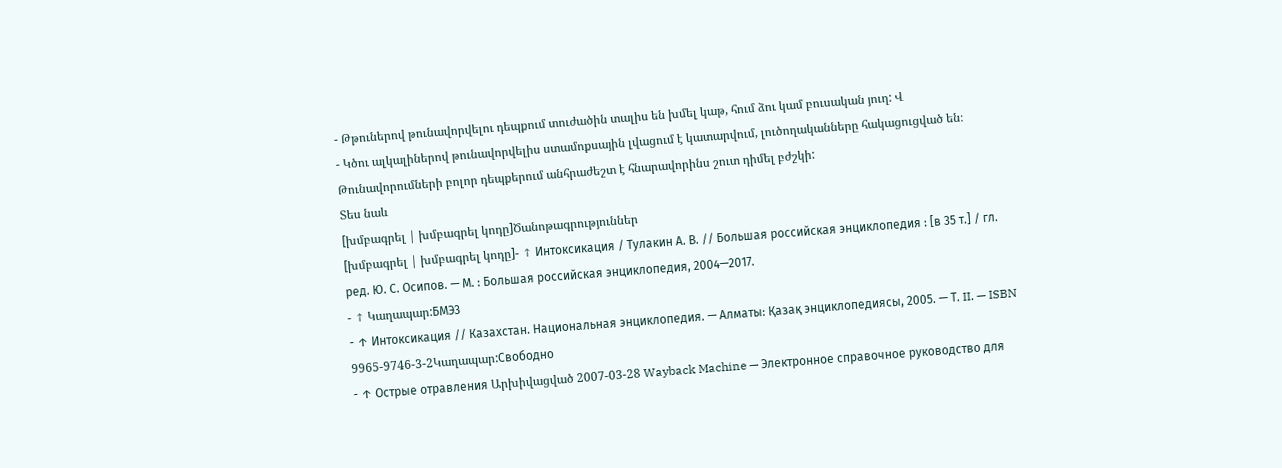- Թթուներով թունավորվելու դեպքում տուժածին տալիս են խմել կաթ, հում ձու կամ բուսական յուղ: Վ
- Կծու ալկալիներով թունավորվելիս ստամոքսային լվացում է կատարվում, լուծողականները հակացուցված են։
Թունավորումների բոլոր դեպքերում անհրաժեշտ է հնարավորինս շուտ դիմել բժշկի:
Տես նաև
[խմբագրել | խմբագրել կոդը]Ծանոթագրություններ
[խմբագրել | խմբագրել կոդը]- ↑ Интоксикация / Тулакин А. В. // Большая российская энциклопедия : [в 35 т.] / гл. ред. Ю. С. Осипов. — М. : Большая российская энциклопедия, 2004—2017.
- ↑ Կաղապար:БМЭ3
- ↑ Интоксикация // Казахстан. Национальная энциклопедия. — Алматы: Қазақ энциклопедиясы, 2005. — Т. II. — ISBN 9965-9746-3-2Կաղապար:Свободно
- ↑ Острые отравления Արխիվացված 2007-03-28 Wayback Machine — Электронное справочное руководство для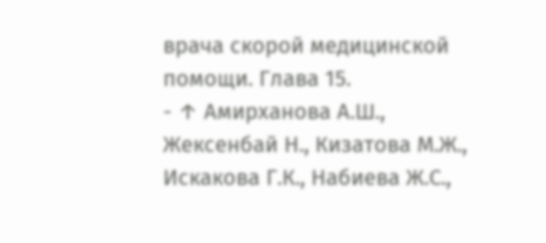врача скорой медицинской помощи. Глава 15.
- ↑ Амирханова А.Ш., Жексенбай Н., Кизатова М.Ж., Искакова Г.К., Набиева Ж.С.,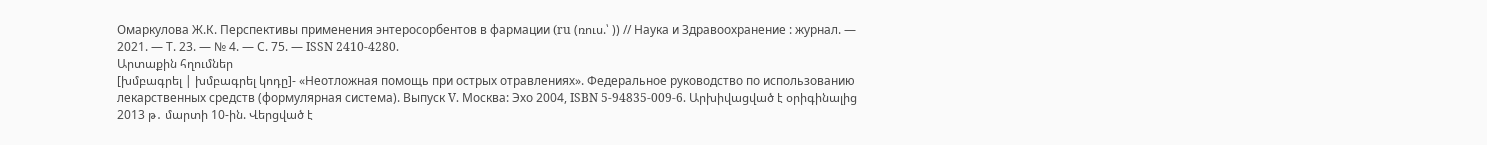Омаркулова Ж.К. Перспективы применения энтеросорбентов в фармации (ru (ռուս.՝ )) // Наука и Здравоохранение : журнал. — 2021. — Т. 23. — № 4. — С. 75. — ISSN 2410-4280.
Արտաքին հղումներ
[խմբագրել | խմբագրել կոդը]- «Неотложная помощь при острых отравлениях». Федеральное руководство по использованию лекарственных средств (формулярная система). Выпуск V. Москва: Эхо 2004, ISBN 5-94835-009-6. Արխիվացված է օրիգինալից 2013 թ․ մարտի 10-ին. Վերցված է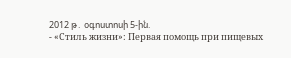2012 թ․ օգոստոսի 5-ին.
- «Стиль жизни»: Первая помощь при пищевых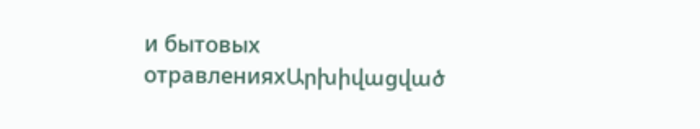и бытовых отравленияхԱրխիվացված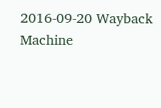2016-09-20 Wayback Machine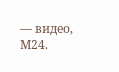— видео, М24.